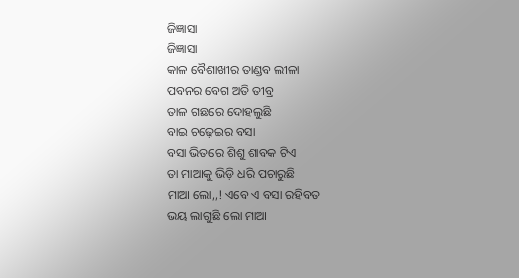ଜିଜ୍ଞାସା
ଜିଜ୍ଞାସା
କାଳ ବୈଶାଖୀର ତାଣ୍ଡବ ଲୀଳା
ପବନର ବେଗ ଅତି ତୀବ୍ର
ତାଳ ଗଛରେ ଦୋହଲୁଛି
ବାଇ ଚଢ଼େଇର ବସା
ବସା ଭିତରେ ଶିଶୁ ଶାବକ ଟିଏ
ତା ମାଆକୁ ଭିଡ଼ି ଧରି ପଚାରୁଛି
ମାଆ ଲୋ,,! ଏବେ ଏ ବସା ରହିବତ
ଭୟ ଲାଗୁଛି ଲୋ ମାଆ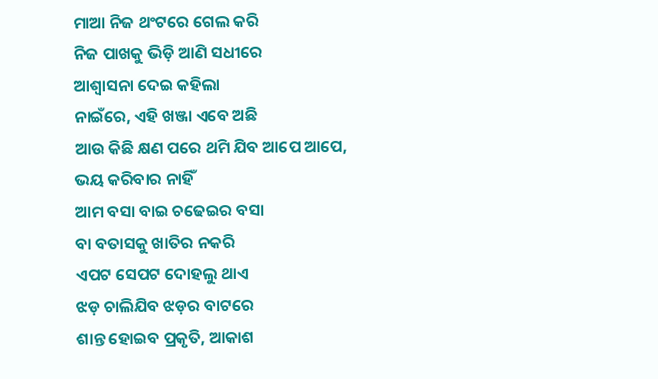ମାଆ ନିଜ ଥଂଟରେ ଗେଲ କରି
ନିଜ ପାଖକୁ ଭିଡ଼ି ଆଣି ସଧୀରେ
ଆଶ୍ଵାସନା ଦେଇ କହିଲା
ନାଇଁରେ, ଏହି ଖଞ୍ଜା ଏବେ ଅଛି
ଆଉ କିଛି କ୍ଷଣ ପରେ ଥମି ଯିବ ଆପେ ଆପେ,
ଭୟ କରିବାର ନାହିଁ
ଆମ ବସା ବାଇ ଚଢେଇର ବସା
ବା ବତାସକୁ ଖାତିର ନକରି
ଏପଟ ସେପଟ ଦୋହଲୁ ଥାଏ
ଝଡ଼ ଚାଲିଯିବ ଝଡ଼ର ବାଟରେ
ଶାନ୍ତ ହୋଇବ ପ୍ରକୃତି, ଆକାଶ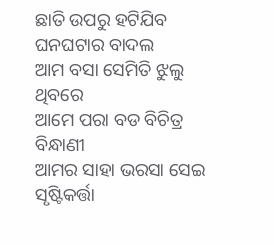ଛାତି ଉପରୁ ହଟିଯିବ ଘନଘଟାର ବାଦଲ
ଆମ ବସା ସେମିତି ଝୁଲୁ ଥିବରେ
ଆମେ ପରା ବଡ ବିଚିତ୍ର ବିନ୍ଧାଣୀ
ଆମର ସାହା ଭରସା ସେଇ ସୃଷ୍ଟିକର୍ତ୍ତା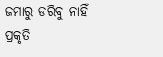ଜମାରୁ ଡରିବୁ ନାହିଁ
ପ୍ରକୃତି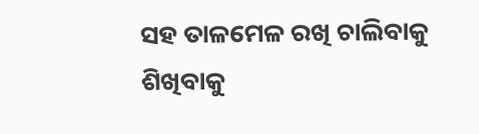ସହ ତାଳମେଳ ରଖି ଚାଲିବାକୁ
ଶିଖିବାକୁ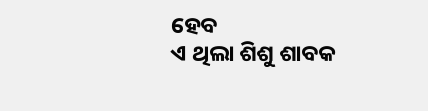ହେବ
ଏ ଥିଲା ଶିଶୁ ଶାବକ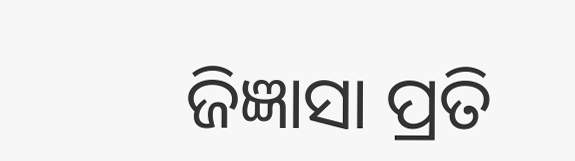ଜିଜ୍ଞାସା ପ୍ରତି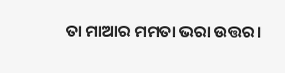ତା ମାଆର ମମତା ଭରା ଉତ୍ତର।